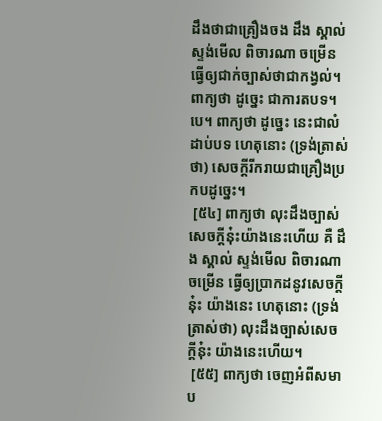ដឹងថាជាគ្រឿងចង ដឹង ស្គាល់ ស្ទង់មើល ពិចារណា ចម្រើន ធ្វើឲ្យជាក់ច្បាស់ថាជាកង្វល់។ ពាក្យថា ដូច្នេះ ជាការតបទ។បេ។ ពាក្យថា ដូច្នេះ នេះជាលំដាប់បទ ហេតុនោះ (ទ្រង់ត្រាស់ថា) សេចក្តីរីករាយជាគ្រឿងប្រកបដូច្នេះ។
 [៥៤] ពាក្យថា លុះដឹងច្បាស់ សេចក្តីនុ៎ះយ៉ាងនេះហើយ គឺ ដឹង ស្គាល់ ស្ទង់មើល ពិចារណា ចម្រើន ធ្វើឲ្យប្រាកដនូវសេចក្តីនុ៎ះ យ៉ាងនេះ ហេតុនោះ (ទ្រង់ត្រាស់ថា) លុះដឹងច្បាស់សេចក្តីនុ៎ះ យ៉ាងនេះហើយ។
 [៥៥] ពាក្យថា ចេញអំពីសមាប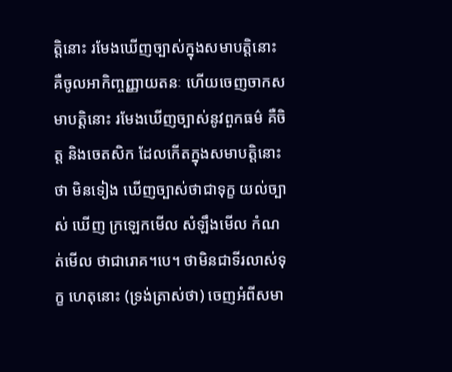ត្តិនោះ រមែងឃើញច្បាស់ក្នុងសមាបត្តិនោះ គឺចូលអាកិញ្ចញ្ញាយតនៈ ហើយចេញចាកសមាបត្តិនោះ រមែងឃើញច្បាស់នូវពួកធម៌ គឺចិត្ត និងចេតសិក ដែលកើតក្នុងសមាបត្តិនោះថា មិនទៀង ឃើញច្បាស់ថាជាទុក្ខ យល់ច្បាស់ ឃើញ ក្រឡេកមើល សំឡឹងមើល កំណត់មើល ថាជារោគ។បេ។ ថាមិនជាទីរលាស់ទុក្ខ ហេតុនោះ (ទ្រង់ត្រាស់ថា) ចេញអំពីសមា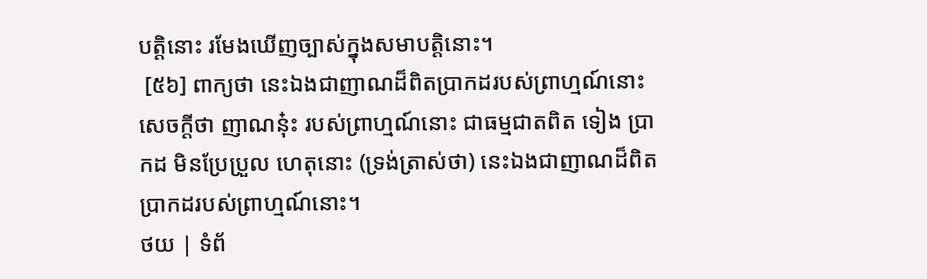បត្តិនោះ រមែងឃើញច្បាស់ក្នុងសមាបត្តិនោះ។
 [៥៦] ពាក្យថា នេះឯងជាញាណដ៏ពិតប្រាកដរបស់ព្រាហ្មណ៍នោះ សេចក្តីថា ញាណនុ៎ះ របស់ព្រាហ្មណ៍នោះ ជាធម្មជាតពិត ទៀង ប្រាកដ មិនប្រែប្រួល ហេតុនោះ (ទ្រង់ត្រាស់ថា) នេះឯងជាញាណដ៏ពិតប្រាកដរបស់ព្រាហ្មណ៍នោះ។
ថយ | ទំព័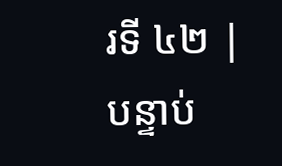រទី ៤២ | បន្ទាប់